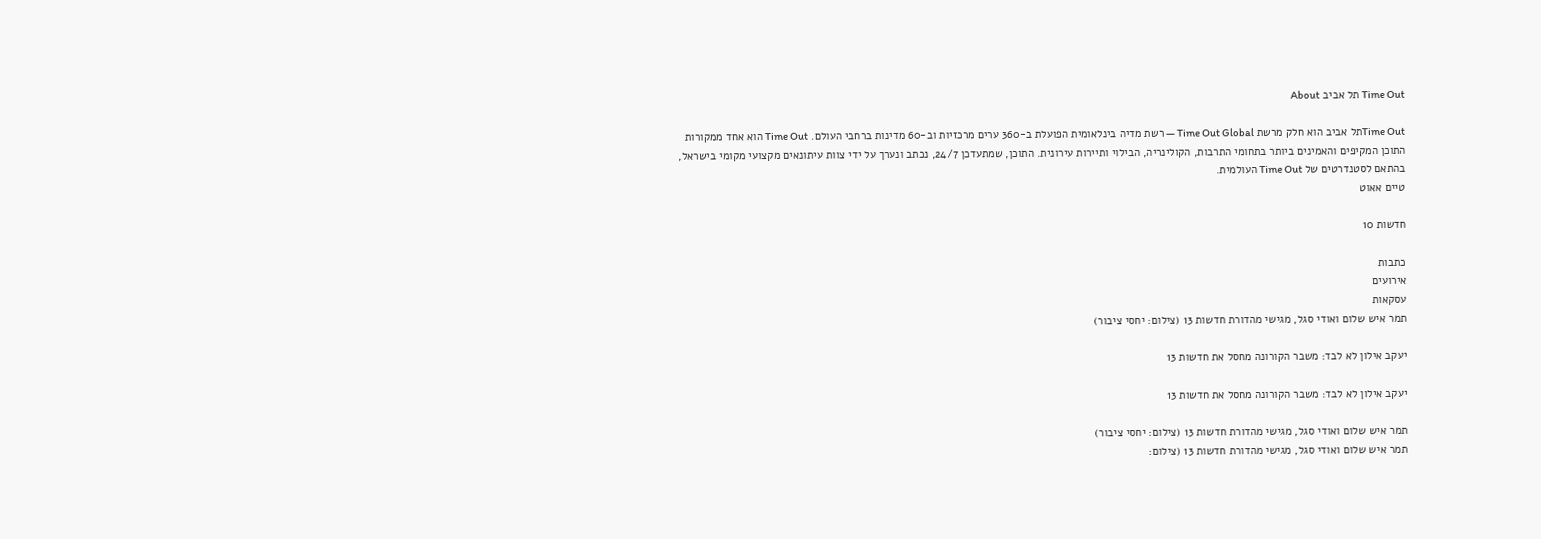Time Out תל אביב About

Time Outתל אביב הוא חלק מרשת Time Out Global — רשת מדיה בינלאומית הפועלת ב-360 ערים מרכזיות וב-60 מדינות ברחבי העולם. Time Out הוא אחד ממקורות התוכן המקיפים והאמינים ביותר בתחומי התרבות, הקולינריה, הבילוי ותיירות עירונית. התוכן, שמתעדכן 24/7, נכתב ונערך על ידי צוות עיתונאים מקצועי מקומי בישראל, בהתאם לסטנדרטים של Time Out העולמית.
טיים אאוט

חדשות 10

כתבות
אירועים
עסקאות
תמר איש שלום ואודי סגל, מגישי מהדורת חדשות 13 (צילום: יחסי ציבור)

יעקב אילון לא לבד: משבר הקורונה מחסל את חדשות 13

יעקב אילון לא לבד: משבר הקורונה מחסל את חדשות 13

תמר איש שלום ואודי סגל, מגישי מהדורת חדשות 13 (צילום: יחסי ציבור)
תמר איש שלום ואודי סגל, מגישי מהדורת חדשות 13 (צילום: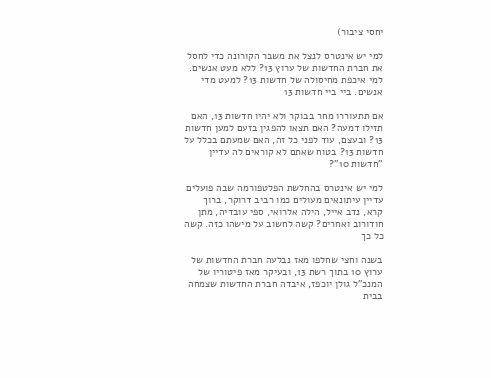יחסי ציבור)

למי יש אינטרס לנצל את משבר הקורונה כדי לחסל את חברת החדשות של ערוץ 13? ללא מעט אנשים. למי איכפת מחיסולה של חדשות 13? למעט מדי אנשים. ביי ביי חדשות 13

אם תתעוררו מחר בבוקר ולא יהיו חדשות 13, האם תזילו דמעה? האם תצאו להפגין בזעם למען חדשות 13? ובעצם, עוד לפני כל זה, האם שמעתם בכלל על חדשות 13? בטוח שאתם לא קוראים לה עדיין "חדשות 10"?

למי יש אינטרס בהחלשת הפלטפורמה שבה פועלים עדיין עיתונאים מעולים כמו רביב דרוקר, ברוך קרא, נדב אייל, הילה אלרואי, ספי עובדיה, מתן חודורוב ואחרים? קשה לחשוב על מישהו כזה. קשה כל כך

בשנה וחצי שחלפו מאז נבלעה חברת החדשות של ערוץ 10 בתוך רשת 13, ובעיקר מאז פיטוריו של המנכ"ל גולן יוכפז, איבדה חברת החדשות שצמחה בבית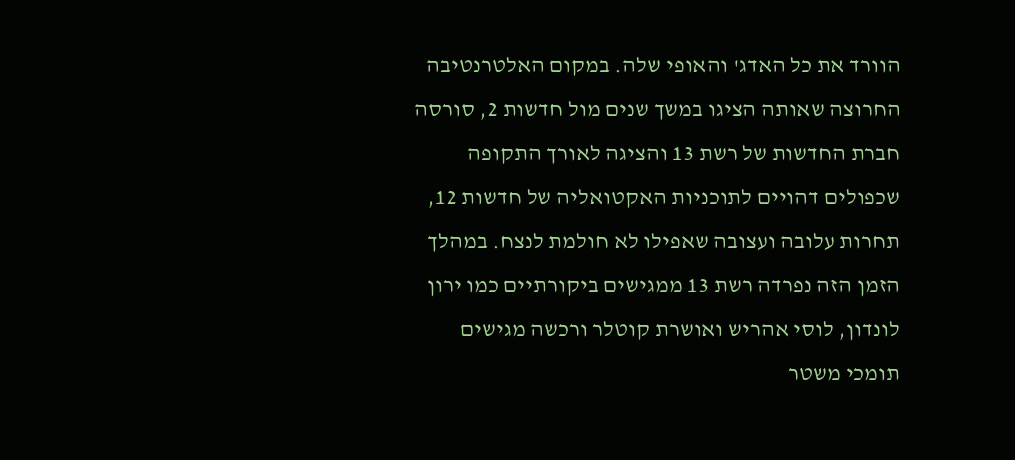הוורד את כל האדג' והאופי שלה. במקום האלטרנטיבה החרוצה שאותה הציגו במשך שנים מול חדשות 2, סורסה חברת החדשות של רשת 13 והציגה לאורך התקופה שכפולים דהויים לתוכניות האקטואליה של חדשות 12, תחרות עלובה ועצובה שאפילו לא חולמת לנצח. במהלך הזמן הזה נפרדה רשת 13 ממגישים ביקורתיים כמו ירון לונדון, לוסי אהריש ואושרת קוטלר ורכשה מגישים תומכי משטר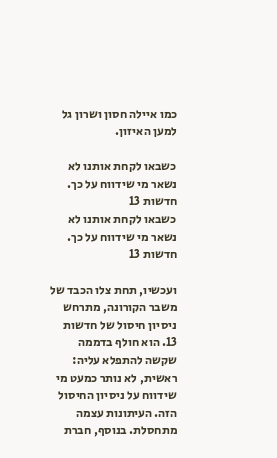כמו איילה חסון ושרון גל למען האיזון.

כשבאו לקחת אותנו לא נשאר מי שידווח על כך. חדשות 13
כשבאו לקחת אותנו לא נשאר מי שידווח על כך. חדשות 13

ועכשיו, תחת צלו הכבד של משבר הקורונה, מתרחש ניסיון חיסול של חדשות 13. הוא חולף בדממה שקשה להתפלא עליה: ראשית, לא נותר כמעט מי שידווח על ניסיון החיסול הזה. העיתונות עצמה מתחסלת. בנוסף, חברת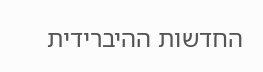החדשות ההיברידית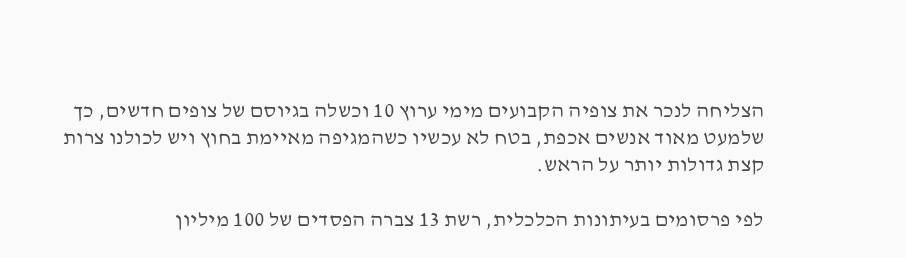הצליחה לנכר את צופיה הקבועים מימי ערוץ 10 וכשלה בגיוסם של צופים חדשים, כך שלמעט מאוד אנשים אכפת, בטח לא עכשיו כשהמגיפה מאיימת בחוץ ויש לכולנו צרות קצת גדולות יותר על הראש.

לפי פרסומים בעיתונות הכלכלית, רשת 13 צברה הפסדים של 100 מיליון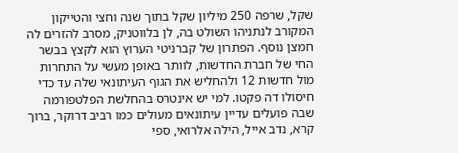שקל, שרפה 250 מיליון שקל בתוך שנה וחצי והטייקון המקורב לנתניהו השולט בה, לן בלווטניק, מסרב להזרים לה חמצן נוסף. הפתרון של קברניטי הערוץ הוא לקצץ בבשר החי של חברת החדשות, לוותר באופן מעשי על התחרות מול חדשות 12 ולהחליש את הגוף העיתונאי שלה עד כדי חיסולו דה פקטו. למי יש אינטרס בהחלשת הפלטפורמה שבה פועלים עדיין עיתונאים מעולים כמו רביב דרוקר, ברוך קרא, נדב אייל, הילה אלרואי, ספי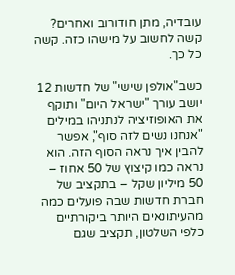עובדיה, מתן חודורוב ואחרים? קשה לחשוב על מישהו כזה. קשה כל כך.

כשב"אולפן שישי" של חדשות 12 יושב עורך "ישראל היום" ותוקף את האופוזיציה לנתניהו במילים "אנחנו נשים לזה סוף", אפשר להבין איך נראה הסוף הזה. הוא נראה כמו קיצוץ של 50 אחוז – 50 מיליון שקל – בתקציב של חברת חדשות שבה פועלים כמה מהעיתונאים היותר ביקורתיים כלפי השלטון, תקציב שגם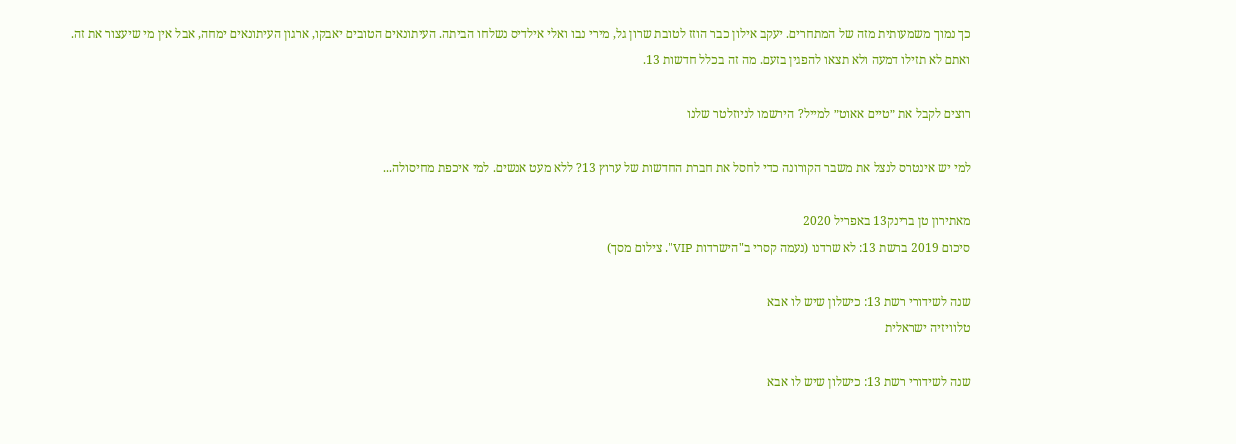כך נמוך משמעותית מזה של המתחרים. יעקב אילון כבר הוזז לטובת שרון גל, מירי נבו ואלי אילדיס נשלחו הביתה. העיתונאים הטובים יאבקו, ארגון העיתונאים ימחה, אבל אין מי שיעצור את זה. ואתם לא תזילו דמעה ולא תצאו להפגין בזעם. מה זה בכלל חדשות 13.

רוצים לקבל את ״טיים אאוט״ למייל? הירשמו לניוזלטר שלנו

למי יש אינטרס לנצל את משבר הקורונה כדי לחסל את חברת החדשות של ערוץ 13? ללא מעט אנשים. למי איכפת מחיסולה...

מאתירון טן ברינק13 באפריל 2020
סיכום 2019 ברשת 13: לא שרדנו (נעמה קסרי ב"הישרדות VIP". צילום מסך)

שנה לשידורי רשת 13: כישלון שיש לו אבא
טלוויזיה ישראלית

שנה לשידורי רשת 13: כישלון שיש לו אבא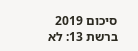סיכום 2019 ברשת 13: לא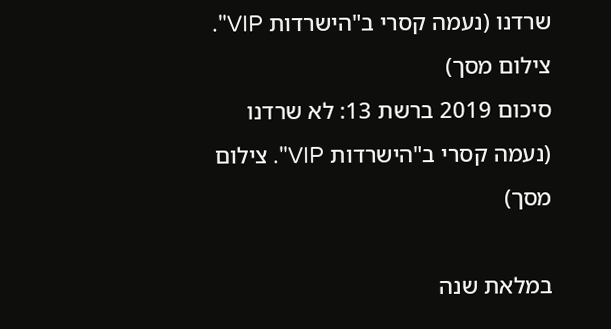שרדנו (נעמה קסרי ב"הישרדות VIP". צילום מסך)
סיכום 2019 ברשת 13: לא שרדנו (נעמה קסרי ב"הישרדות VIP". צילום מסך)

במלאת שנה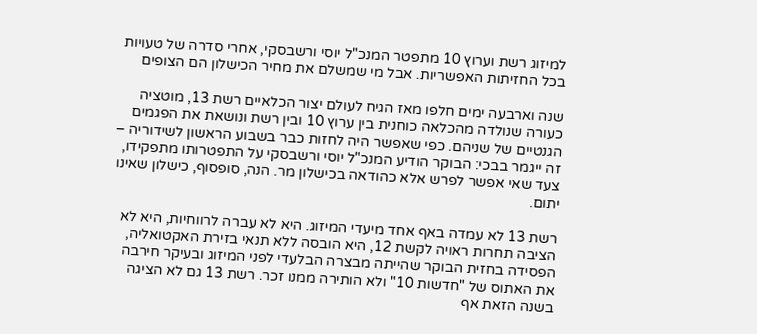למיזוג רשת וערוץ 10 מתפטר המנכ"ל יוסי ורשבסקי, אחרי סדרה של טעויות בכל החזיתות האפשריות. אבל מי שמשלם את מחיר הכישלון הם הצופים

שנה וארבעה ימים חלפו מאז הגיח לעולם יצור הכלאיים רשת 13, מוטציה כעורה שנולדה מהכלאה כוחנית בין ערוץ 10 ובין רשת ונושאת את הפגמים הגנטיים של שניהם. כפי שאפשר היה לחזות כבר בשבוע הראשון לשידוריה – זה ייגמר בבכי: הבוקר הודיע המנכ"ל יוסי ורשבסקי על התפטרותו מתפקידו, צעד שאי אפשר לפרש אלא כהודאה בכישלון מר. הנה, סופסוף, כישלון שאינו יתום.

רשת 13 לא עמדה באף אחד מיעדי המיזוג. היא לא עברה לרווחיות, היא לא הציבה תחרות ראויה לקשת 12, היא הובסה ללא תנאי בזירת האקטואליה, הפסידה בחזית הבוקר שהייתה מבצרה הבלעדי לפני המיזוג ובעיקר חירבה את האתוס של "חדשות 10" ולא הותירה ממנו זכר. רשת 13 גם לא הציגה בשנה הזאת אף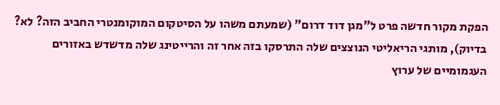הפקת מקור חדשה פרט ל"מגן דוד דרום" (שמעתם משהו על הסיטקום המוקומנטרי החביב הזה? לא? בדיוק), מותגי הריאליטי הנוצצים שלה התרסקו בזה אחר זה והרייטינג שלה מדשדש באזורים העגמומיים של ערוץ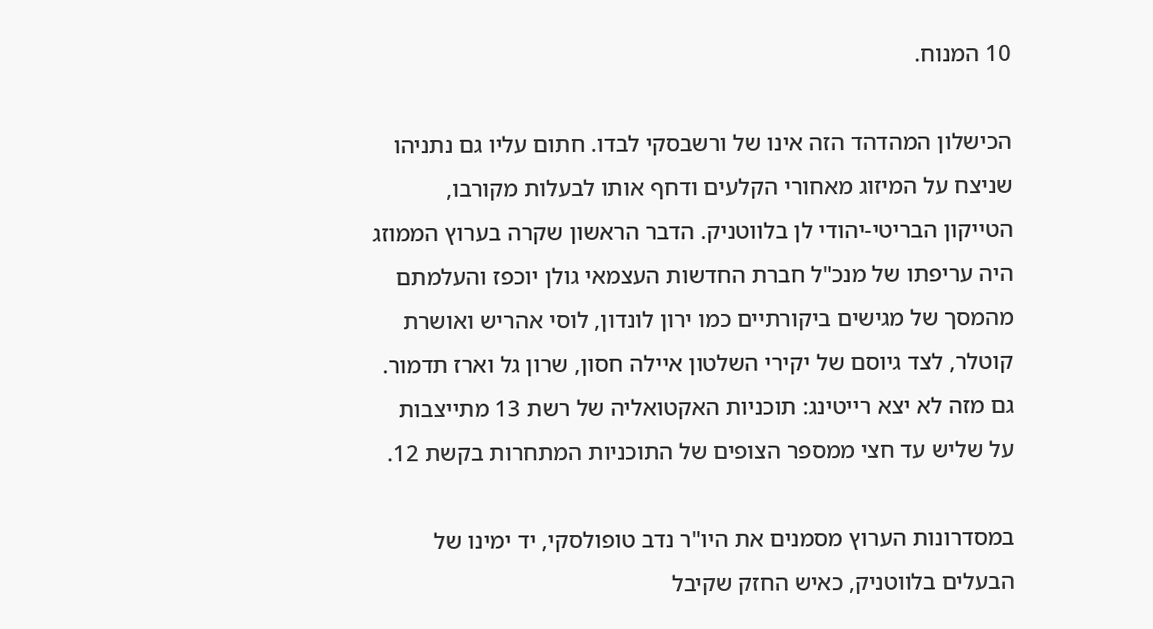10 המנוח.

הכישלון המהדהד הזה אינו של ורשבסקי לבדו. חתום עליו גם נתניהו שניצח על המיזוג מאחורי הקלעים ודחף אותו לבעלות מקורבו, הטייקון הבריטי-יהודי לן בלווטניק. הדבר הראשון שקרה בערוץ הממוזג היה עריפתו של מנכ"ל חברת החדשות העצמאי גולן יוכפז והעלמתם מהמסך של מגישים ביקורתיים כמו ירון לונדון, לוסי אהריש ואושרת קוטלר, לצד גיוסם של יקירי השלטון איילה חסון, שרון גל וארז תדמור. גם מזה לא יצא רייטינג: תוכניות האקטואליה של רשת 13 מתייצבות על שליש עד חצי ממספר הצופים של התוכניות המתחרות בקשת 12.

במסדרונות הערוץ מסמנים את היו"ר נדב טופולסקי, יד ימינו של הבעלים בלווטניק, כאיש החזק שקיבל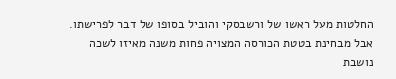החלטות מעל ראשו של ורשבסקי והוביל בסופו של דבר לפרישתו. אבל מבחינת בטטת הכורסה המצויה פחות משנה מאיזו לשכה נושבת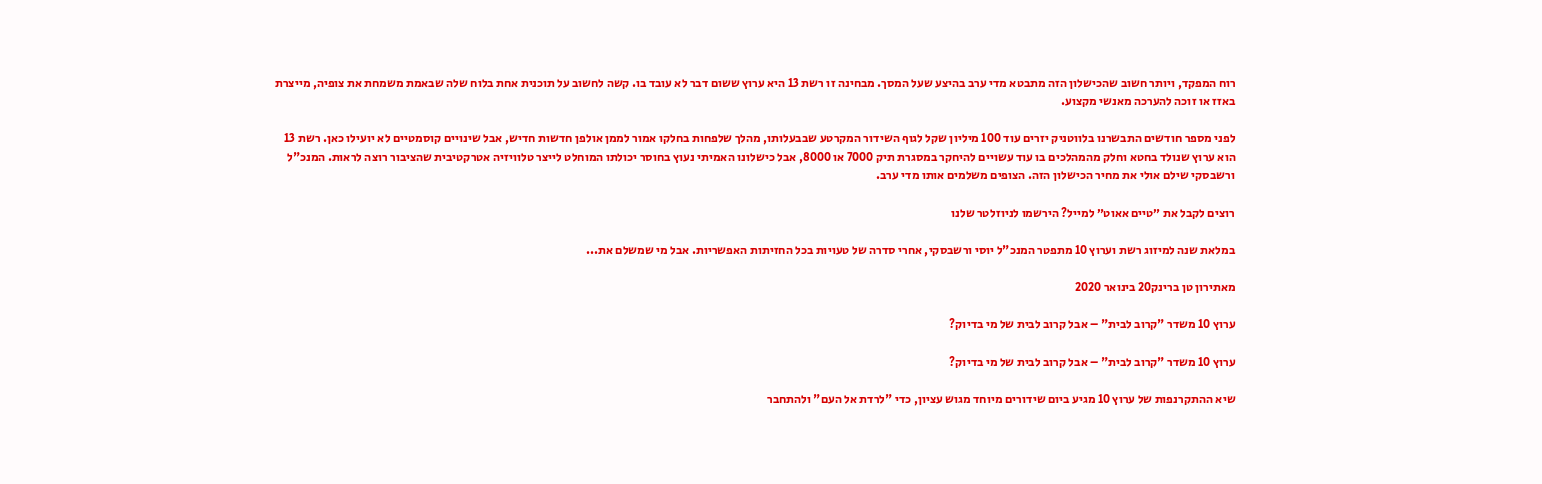רוח המפקד, ויותר חשוב שהכישלון הזה מתבטא מדי ערב בהיצע שעל המסך. מבחינה זו רשת 13 היא ערוץ ששום דבר לא עובד בו. קשה לחשוב על תוכנית אחת בלוח שלה שבאמת משמחת את צופיה, מייצרת באזז או זוכה להערכה מאנשי מקצוע.

לפני מספר חודשים התבשרנו בלווטניק יזרים עוד 100 מיליון שקל לגוף השידור המקרטע שבבעלותו, מהלך שלפחות בחלקו אמור לממן אולפן חדשות חדיש, אבל שינויים קוסמטיים לא יועילו כאן. רשת 13 הוא ערוץ שנולד בחטא וחלק מהמהלכים בו עוד עשויים להיחקר במסגרת תיק 7000 או 8000, אבל כישלונו האמיתי נעוץ בחוסר יכולתו המוחלט לייצר טלוויזיה אטרקטיבית שהציבור רוצה לראות. המנכ"ל ורשבסקי שילם אולי את מחיר הכישלון הזה. הצופים משלמים אותו מדי ערב.

רוצים לקבל את ״טיים אאוט״ למייל? הירשמו לניוזלטר שלנו

במלאת שנה למיזוג רשת וערוץ 10 מתפטר המנכ"ל יוסי ורשבסקי, אחרי סדרה של טעויות בכל החזיתות האפשריות. אבל מי שמשלם את...

מאתירון טן ברינק20 בינואר 2020

ערוץ 10 משדר "קרוב לבית" – אבל קרוב לבית של מי בדיוק?

ערוץ 10 משדר "קרוב לבית" – אבל קרוב לבית של מי בדיוק?

שיא ההתקרנפות של ערוץ 10 מגיע ביום שידורים מיוחד מגוש עציון, כדי "לרדת אל העם" ולהתחבר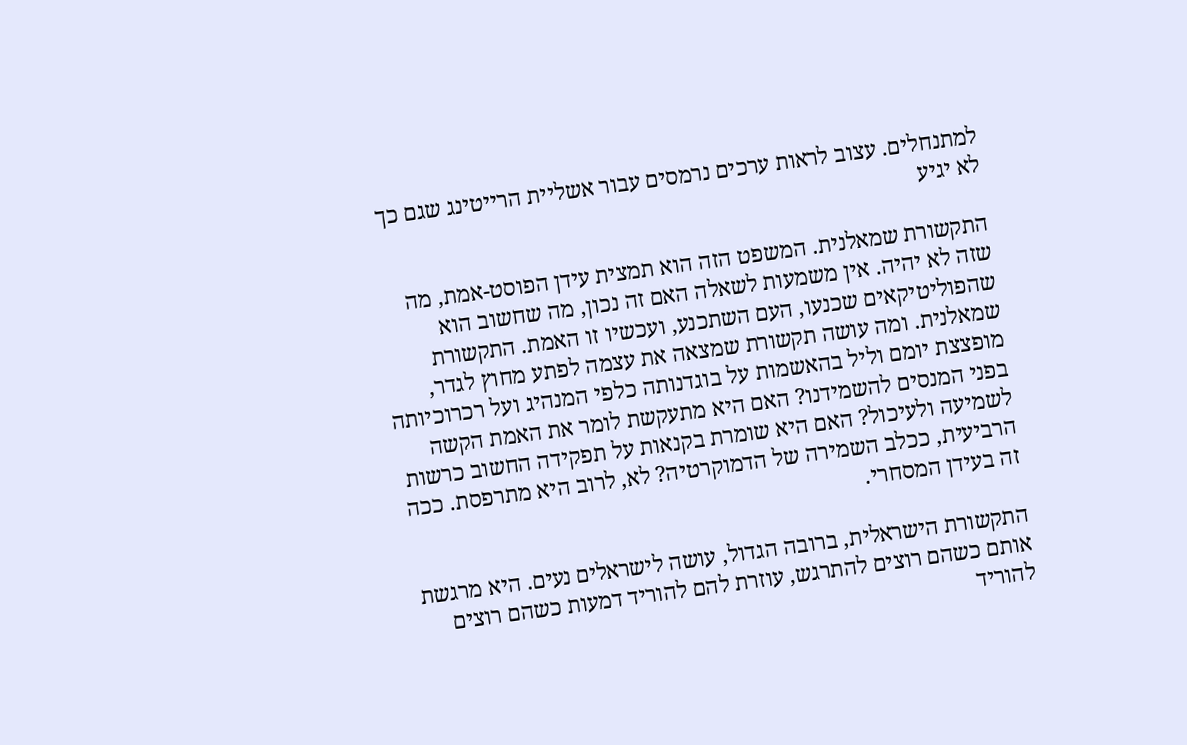למתנחלים. עצוב לראות ערכים נרמסים עבור אשליית הרייטינג שגם כך לא יגיע

התקשורת שמאלנית. המשפט הזה הוא תמצית עידן הפוסט-אמת, מה שזה לא יהיה. אין משמעות לשאלה האם זה נכון, מה שחשוב הוא שהפוליטיקאים שכנעו, העם השתכנע, ועכשיו זו האמת. התקשורת שמאלנית. ומה עושה תקשורת שמצאה את עצמה לפתע מחוץ לגדר, מופצצת יומם וליל בהאשמות על בוגדנותה כלפי המנהיג ועל רכרוכיותה בפני המנסים להשמידנו? האם היא מתעקשת לומר את האמת הקשה לשמיעה ולעיכול? האם היא שומרת בקנאות על תפקידה החשוב כרשות הרביעית, ככלב השמירה של הדמוקרטיה? לא, לרוב היא מתרפסת. ככה זה בעידן המסחרי.

התקשורת הישראלית, ברובה הגדול, עושה לישראלים נעים. היא מרגשת אותם כשהם רוצים להתרגש, עוזרת להם להוריד דמעות כשהם רוצים להוריד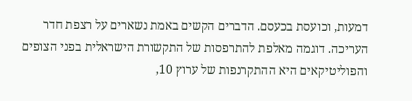דמעות, וכועסת בכעסם. הדברים הקשים באמת נשארים על רצפת חדר העריכה. דוגמה מאלפת להתרפסות של התקשורת הישראלית בפני הצופים והפוליטיקאים היא ההתקרנפות של ערוץ 10,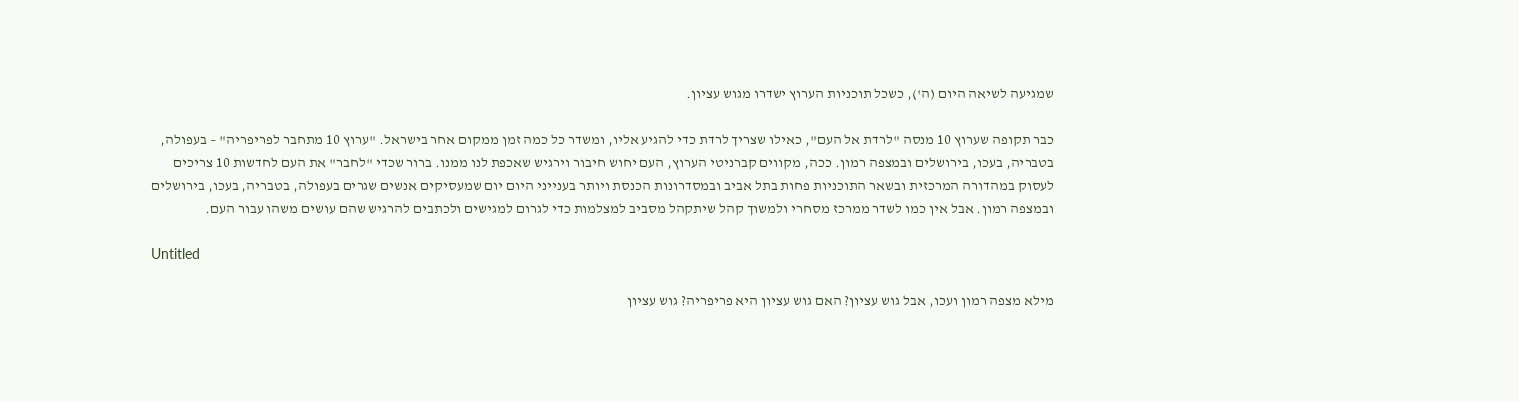שמגיעה לשיאה היום (ה'), כשכל תוכניות הערוץ ישדרו מגוש עציון.

כבר תקופה שערוץ 10 מנסה "לרדת אל העם", כאילו שצריך לרדת כדי להגיע אליו, ומשדר כל כמה זמן ממקום אחר בישראל. "ערוץ 10 מתחבר לפריפריה" – בעפולה, בטבריה, בעכו, בירושלים ובמצפה רמון. ככה, מקווים קברניטי הערוץ, העם יחוש חיבור וירגיש שאכפת לנו ממנו. ברור שכדי "לחבר" את העם לחדשות 10 צריכים לעסוק במהדורה המרכזית ובשאר התוכניות פחות בתל אביב ובמסדרונות הכנסת ויותר בענייני היום יום שמעסיקים אנשים שגרים בעפולה, בטבריה, בעכו, בירושלים ובמצפה רמון. אבל אין כמו לשדר ממרכז מסחרי ולמשוך קהל שיתקהל מסביב למצלמות כדי לגרום למגישים ולכתבים להרגיש שהם עושים משהו עבור העם.

Untitled

מילא מצפה רמון ועכו, אבל גוש עציון? האם גוש עציון היא פריפריה? גוש עציון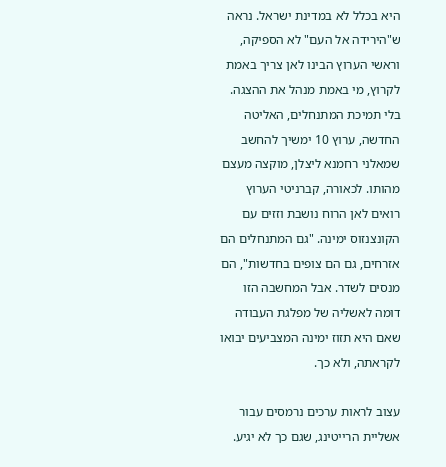היא בכלל לא במדינת ישראל. נראה ש"הירידה אל העם" לא הספיקה, וראשי הערוץ הבינו לאן צריך באמת לקרוץ, מי באמת מנהל את ההצגה. בלי תמיכת המתנחלים, האליטה החדשה, ערוץ 10 ימשיך להחשב שמאלני רחמנא ליצלן, מוקצה מעצם מהותו. לכאורה, קברניטי הערוץ רואים לאן הרוח נושבת וזזים עם הקונצנזוס ימינה. "גם המתנחלים הם אזרחים, גם הם צופים בחדשות", הם מנסים לשדר. אבל המחשבה הזו דומה לאשליה של מפלגת העבודה שאם היא תזוז ימינה המצביעים יבואו לקראתה, ולא כך.

עצוב לראות ערכים נרמסים עבור אשליית הרייטינג, שגם כך לא יגיע.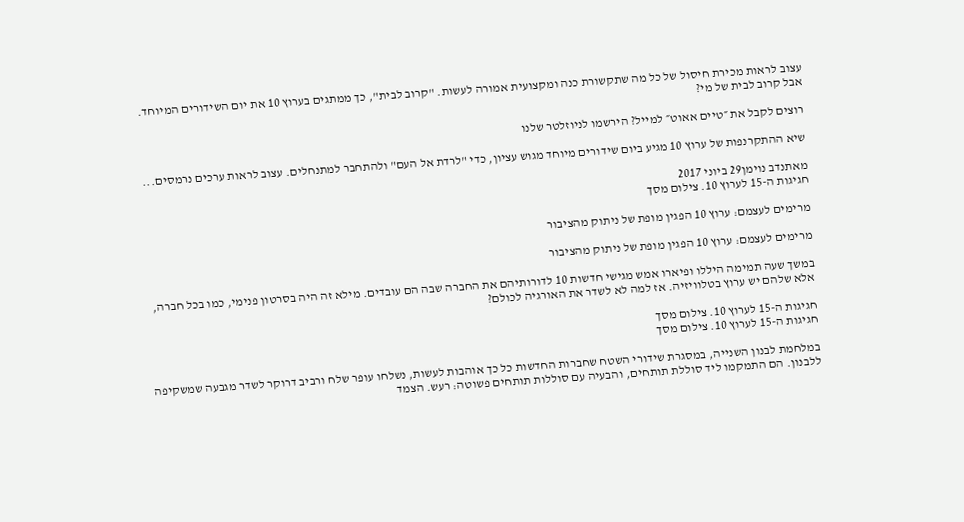עצוב לראות מכירת חיסול של כל מה שתקשורת כנה ומקצועית אמורה לעשות. "קרוב לבית", כך ממתגים בערוץ 10 את יום השידורים המיוחד. אבל קרוב לבית של מי?

רוצים לקבל את ״טיים אאוט״ למייל? הירשמו לניוזלטר שלנו

שיא ההתקרנפות של ערוץ 10 מגיע ביום שידורים מיוחד מגוש עציון, כדי "לרדת אל העם" ולהתחבר למתנחלים. עצוב לראות ערכים נרמסים...

מאתנדב נוימן29 ביוני 2017
חגיגות ה-15 לערוץ 10. צילום מסך

מרימים לעצמם: ערוץ 10 הפגין מופת של ניתוק מהציבור

מרימים לעצמם: ערוץ 10 הפגין מופת של ניתוק מהציבור

במשך שעה תמימה היללו ופיארו אמש מגישי חדשות 10 לדורותיהם את החברה שבה הם עובדים. מילא זה היה בסרטון פנימי, כמו בכל חברה, אלא שלהם יש ערוץ בטלוויזיה. אז למה לא לשדר את האורגיה לכולם?

חגיגות ה-15 לערוץ 10. צילום מסך
חגיגות ה-15 לערוץ 10. צילום מסך

במלחמת לבנון השנייה, במסגרת שידורי השטח שחברות החדשות כל כך אוהבות לעשות, נשלחו עופר שלח ורביב דרוקר לשדר מגבעה שמשקיפה ללבנון. הם התמקמו ליד סוללת תותחים, והבעיה עם סוללות תותחים פשוטה: רעש. הצמד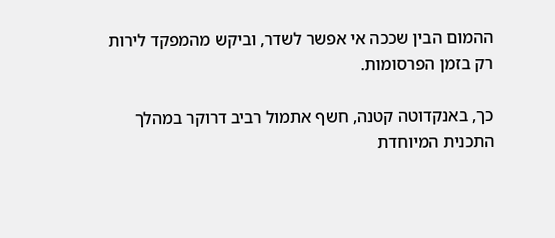ההמום הבין שככה אי אפשר לשדר, וביקש מהמפקד לירות רק בזמן הפרסומות.

כך, באנקדוטה קטנה, חשף אתמול רביב דרוקר במהלך התכנית המיוחדת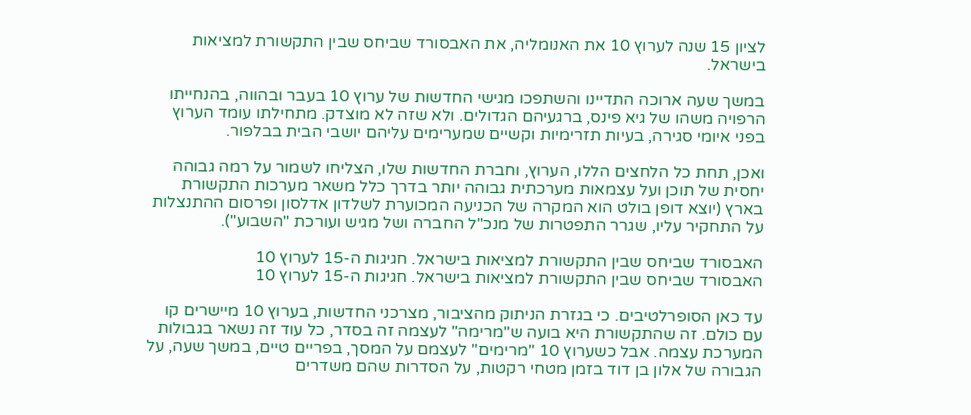לציון 15 שנה לערוץ 10 את האנומליה, את האבסורד שביחס שבין התקשורת למציאות בישראל.

במשך שעה ארוכה התדיינו והשתפכו מגישי החדשות של ערוץ 10 בעבר ובהווה, בהנחייתו הרפויה משהו של גיא פינס, ברגעיהם הגדולים. ולא שזה לא מוצדק. מתחילתו עומד הערוץ בפני איומי סגירה, בעיות תזרימיות וקשיים שמערימים עליהם יושבי הבית בבלפור.

ואכן, תחת כל הלחצים הללו, הערוץ, וחברת החדשות שלו, הצליחו לשמור על רמה גבוהה יחסית של תוכן ועל עצמאות מערכתית גבוהה יותר בדרך כלל משאר מערכות התקשורת בארץ (יוצא דופן בולט הוא המקרה של הכניעה המכוערת לשלדון אדלסון ופרסום ההתנצלות על התחקיר עליו, שגרר התפטרות של מנכ"ל החברה ושל מגיש ועורכת "השבוע").

האבסורד שביחס שבין התקשורת למציאות בישראל. חגיגות ה-15 לערוץ 10
האבסורד שביחס שבין התקשורת למציאות בישראל. חגיגות ה-15 לערוץ 10

עד כאן הסופרלטיבים. כי בגזרת הניתוק מהציבור, מצרכני החדשות, בערוץ 10 מיישרים קו עם כולם. זה שהתקשורת היא בועה ש"מרימה" לעצמה זה בסדר, כל עוד זה נשאר בגבולות המערכת עצמה. אבל כשערוץ 10 "מרימים" לעצמם על המסך, בפריים טיים, במשך שעה, על הגבורה של אלון בן דוד בזמן מטחי רקטות, על הסדרות שהם משדרים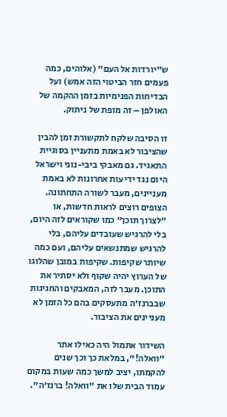ש"יורדות אל העם" (אלוהים, כמה פעמים חזר הביטוי הזה אמש) ועל הבדיחות הפנימיות בזמן ההקמה של האולפן – זה מופת של ניתוק.

זו הסיבה שלקח לתקשורת זמן להבין שהציבור לא באמת מתעניין בסוגיית התאגיד. גם מאבקי ביבי-נוני וישראל היום נגד ידיעות אחרונות לא באמת מעניינים, מעבר לשורה התחתונה. הצופים רוצים לראות חדשות, או "לצרוך תוכן" כמו שקוראים לזה היום, בלי להרגיש שעובדים עליהם, בלי להרגיש שמתנשאים עליהם, ועם כמה שיותר שקיפות. שקיפות במובן שהלוגו של הערוץ יהיה שקוף ולא יסתיר את התוכן. מעבר לזה, המאבקים והחגיגות שבברנז'ה מתעסקים בהם כל הזמן לא מעניינים את הציבור.

השידור אתמול היה כאילו אתר "וואלה!", במלאת כך וכך שנים להקמתו, יציב למשך כמה שעות במקום עמוד הבית שלו את "וואלה! ברנז'ה".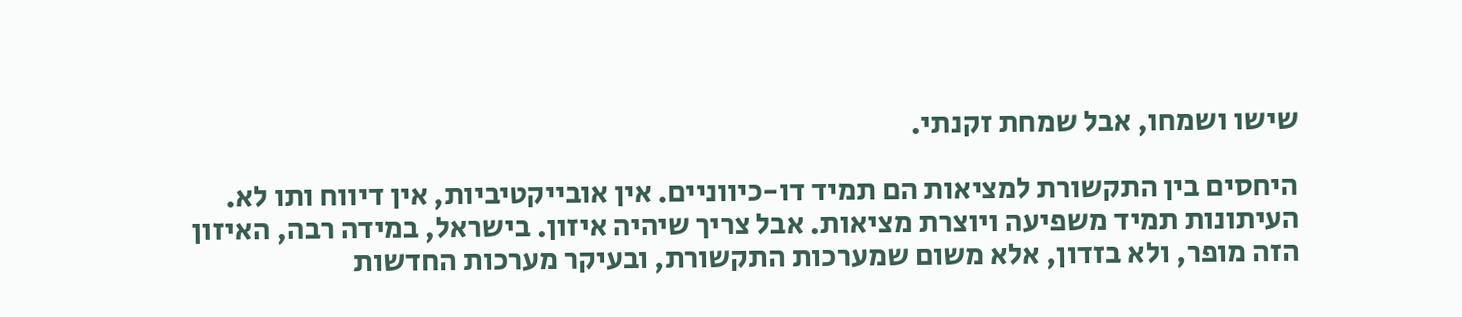שישו ושמחו, אבל שמחת זקנתי.

היחסים בין התקשורת למציאות הם תמיד דו-כיווניים. אין אובייקטיביות, אין דיווח ותו לא. העיתונות תמיד משפיעה ויוצרת מציאות. אבל צריך שיהיה איזון. בישראל, במידה רבה, האיזון הזה מופר, ולא בזדון, אלא משום שמערכות התקשורת, ובעיקר מערכות החדשות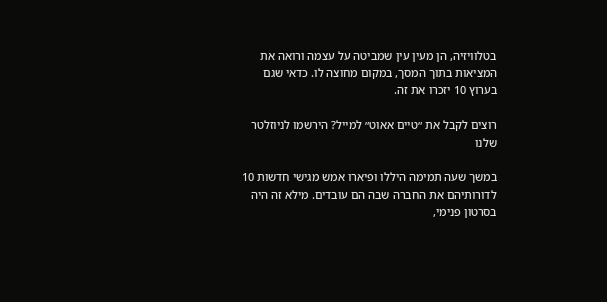בטלוויזיה, הן מעין עין שמביטה על עצמה ורואה את המציאות בתוך המסך, במקום מחוצה לו. כדאי שגם בערוץ 10 יזכרו את זה.

רוצים לקבל את ״טיים אאוט״ למייל? הירשמו לניוזלטר שלנו

במשך שעה תמימה היללו ופיארו אמש מגישי חדשות 10 לדורותיהם את החברה שבה הם עובדים. מילא זה היה בסרטון פנימי,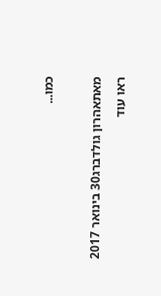כמו...

מאתאהרון גולדברג30 בינואר 2017
ראו עוד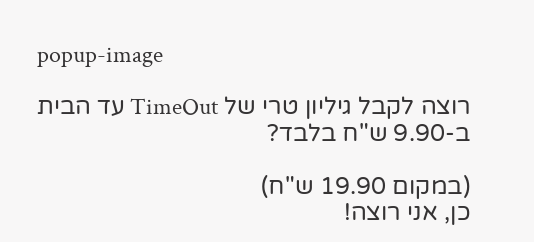popup-image

רוצה לקבל גיליון טרי של TimeOut עד הבית ב-9.90 ש"ח בלבד?

(במקום 19.90 ש"ח)
כן, אני רוצה!